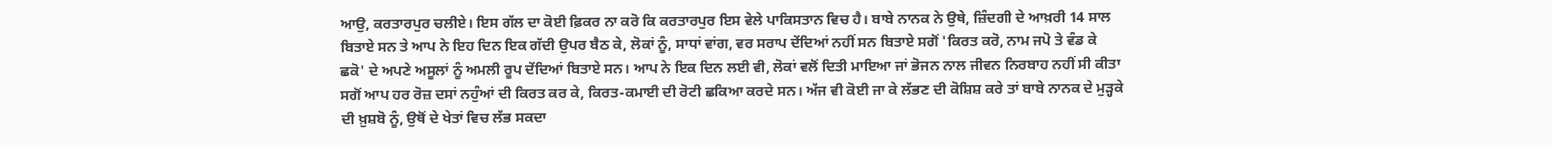ਆਉ, ਕਰਤਾਰਪੁਰ ਚਲੀਏ। ਇਸ ਗੱਲ ਦਾ ਕੋਈ ਫ਼ਿਕਰ ਨਾ ਕਰੋ ਕਿ ਕਰਤਾਰਪੁਰ ਇਸ ਵੇਲੇ ਪਾਕਿਸਤਾਨ ਵਿਚ ਹੈ। ਬਾਬੇ ਨਾਨਕ ਨੇ ਉਥੇ, ਜ਼ਿੰਦਗੀ ਦੇ ਆਖ਼ਰੀ 14 ਸਾਲ ਬਿਤਾਏ ਸਨ ਤੇ ਆਪ ਨੇ ਇਹ ਦਿਨ ਇਕ ਗੱਦੀ ਉਪਰ ਬੈਠ ਕੇ, ਲੋਕਾਂ ਨੂੰ, ਸਾਧਾਂ ਵਾਂਗ, ਵਰ ਸਰਾਪ ਦੇਂਦਿਆਂ ਨਹੀਂ ਸਨ ਬਿਤਾਏ ਸਗੋਂ 'ਕਿਰਤ ਕਰੋ, ਨਾਮ ਜਪੋ ਤੇ ਵੰਡ ਕੇ ਛਕੋ' ਦੇ ਅਪਣੇ ਅਸੂਲਾਂ ਨੂੰ ਅਮਲੀ ਰੂਪ ਦੇਂਦਿਆਂ ਬਿਤਾਏ ਸਨ। ਆਪ ਨੇ ਇਕ ਦਿਨ ਲਈ ਵੀ, ਲੋਕਾਂ ਵਲੋਂ ਦਿਤੀ ਮਾਇਆ ਜਾਂ ਭੋਜਨ ਨਾਲ ਜੀਵਨ ਨਿਰਬਾਹ ਨਹੀਂ ਸੀ ਕੀਤਾ ਸਗੋਂ ਆਪ ਹਰ ਰੋਜ਼ ਦਸਾਂ ਨਹੁੰਆਂ ਦੀ ਕਿਰਤ ਕਰ ਕੇ, ਕਿਰਤ-ਕਮਾਈ ਦੀ ਰੋਟੀ ਛਕਿਆ ਕਰਦੇ ਸਨ। ਅੱਜ ਵੀ ਕੋਈ ਜਾ ਕੇ ਲੱਭਣ ਦੀ ਕੋਸ਼ਿਸ਼ ਕਰੇ ਤਾਂ ਬਾਬੇ ਨਾਨਕ ਦੇ ਮੁੜ੍ਹਕੇ ਦੀ ਖ਼ੁਸ਼ਬੋ ਨੂੰ, ਉਥੋਂ ਦੇ ਖੇਤਾਂ ਵਿਚ ਲੱਭ ਸਕਦਾ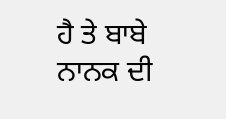ਹੈ ਤੇ ਬਾਬੇ ਨਾਨਕ ਦੀ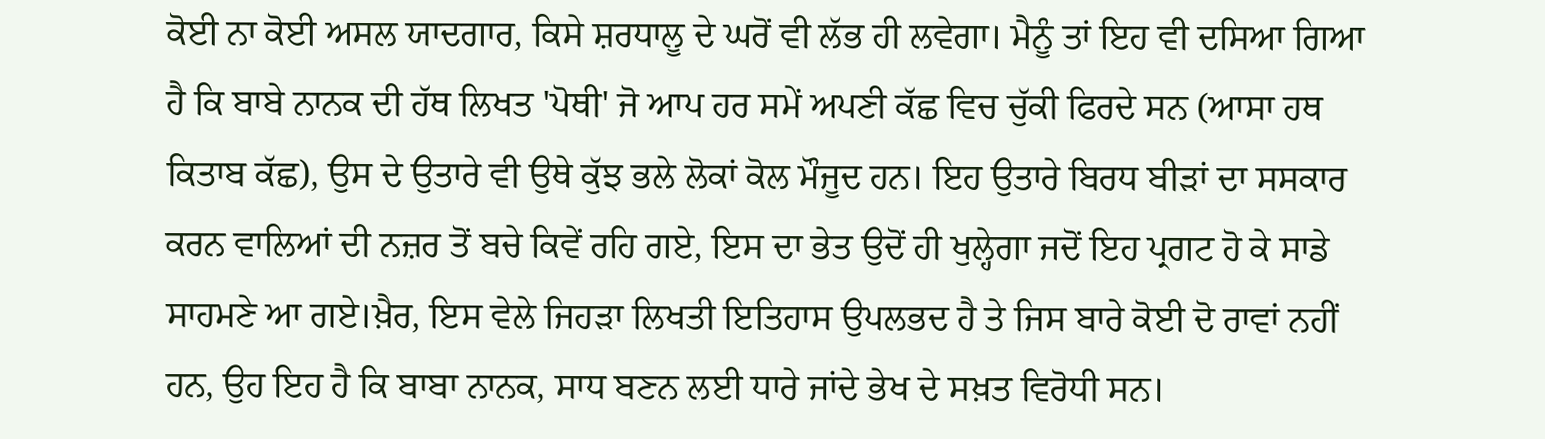ਕੋਈ ਨਾ ਕੋਈ ਅਸਲ ਯਾਦਗਾਰ, ਕਿਸੇ ਸ਼ਰਧਾਲੂ ਦੇ ਘਰੋਂ ਵੀ ਲੱਭ ਹੀ ਲਵੇਗਾ। ਮੈਨੂੰ ਤਾਂ ਇਹ ਵੀ ਦਸਿਆ ਗਿਆ ਹੈ ਕਿ ਬਾਬੇ ਨਾਨਕ ਦੀ ਹੱਥ ਲਿਖਤ 'ਪੋਥੀ' ਜੋ ਆਪ ਹਰ ਸਮੇਂ ਅਪਣੀ ਕੱਛ ਵਿਚ ਚੁੱਕੀ ਫਿਰਦੇ ਸਨ (ਆਸਾ ਹਥ ਕਿਤਾਬ ਕੱਛ), ਉਸ ਦੇ ਉਤਾਰੇ ਵੀ ਉਥੇ ਕੁੱਝ ਭਲੇ ਲੋਕਾਂ ਕੋਲ ਮੌਜੂਦ ਹਨ। ਇਹ ਉਤਾਰੇ ਬਿਰਧ ਬੀੜਾਂ ਦਾ ਸਸਕਾਰ ਕਰਨ ਵਾਲਿਆਂ ਦੀ ਨਜ਼ਰ ਤੋਂ ਬਚੇ ਕਿਵੇਂ ਰਹਿ ਗਏ, ਇਸ ਦਾ ਭੇਤ ਉਦੋਂ ਹੀ ਖੁਲ੍ਹੇਗਾ ਜਦੋਂ ਇਹ ਪ੍ਰਗਟ ਹੋ ਕੇ ਸਾਡੇ ਸਾਹਮਣੇ ਆ ਗਏ।ਖ਼ੈਰ, ਇਸ ਵੇਲੇ ਜਿਹੜਾ ਲਿਖਤੀ ਇਤਿਹਾਸ ਉਪਲਭਦ ਹੈ ਤੇ ਜਿਸ ਬਾਰੇ ਕੋਈ ਦੋ ਰਾਵਾਂ ਨਹੀਂ ਹਨ, ਉਹ ਇਹ ਹੈ ਕਿ ਬਾਬਾ ਨਾਨਕ, ਸਾਧ ਬਣਨ ਲਈ ਧਾਰੇ ਜਾਂਦੇ ਭੇਖ ਦੇ ਸਖ਼ਤ ਵਿਰੋਧੀ ਸਨ।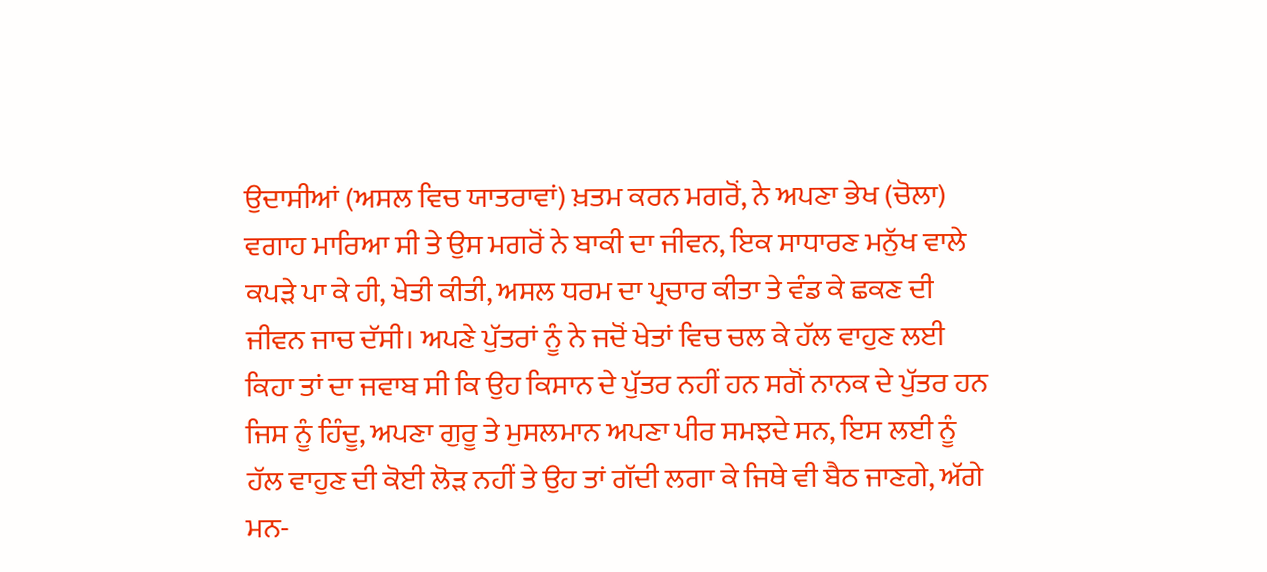ਉਦਾਸੀਆਂ (ਅਸਲ ਵਿਚ ਯਾਤਰਾਵਾਂ) ਖ਼ਤਮ ਕਰਨ ਮਗਰੋਂ, ਨੇ ਅਪਣਾ ਭੇਖ (ਚੋਲਾ) ਵਗਾਹ ਮਾਰਿਆ ਸੀ ਤੇ ਉਸ ਮਗਰੋਂ ਨੇ ਬਾਕੀ ਦਾ ਜੀਵਨ, ਇਕ ਸਾਧਾਰਣ ਮਨੁੱਖ ਵਾਲੇ ਕਪੜੇ ਪਾ ਕੇ ਹੀ, ਖੇਤੀ ਕੀਤੀ, ਅਸਲ ਧਰਮ ਦਾ ਪ੍ਰਚਾਰ ਕੀਤਾ ਤੇ ਵੰਡ ਕੇ ਛਕਣ ਦੀ ਜੀਵਨ ਜਾਚ ਦੱਸੀ। ਅਪਣੇ ਪੁੱਤਰਾਂ ਨੂੰ ਨੇ ਜਦੋਂ ਖੇਤਾਂ ਵਿਚ ਚਲ ਕੇ ਹੱਲ ਵਾਹੁਣ ਲਈ ਕਿਹਾ ਤਾਂ ਦਾ ਜਵਾਬ ਸੀ ਕਿ ਉਹ ਕਿਸਾਨ ਦੇ ਪੁੱਤਰ ਨਹੀਂ ਹਨ ਸਗੋਂ ਨਾਨਕ ਦੇ ਪੁੱਤਰ ਹਨ ਜਿਸ ਨੂੰ ਹਿੰਦੂ, ਅਪਣਾ ਗੁਰੂ ਤੇ ਮੁਸਲਮਾਨ ਅਪਣਾ ਪੀਰ ਸਮਝਦੇ ਸਨ, ਇਸ ਲਈ ਨੂੰ ਹੱਲ ਵਾਹੁਣ ਦੀ ਕੋਈ ਲੋੜ ਨਹੀਂ ਤੇ ਉਹ ਤਾਂ ਗੱਦੀ ਲਗਾ ਕੇ ਜਿਥੇ ਵੀ ਬੈਠ ਜਾਣਗੇ, ਅੱਗੇ ਮਨ-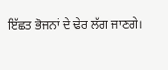ਇੱਛਤ ਭੋਜਨਾਂ ਦੇ ਢੇਰ ਲੱਗ ਜਾਣਗੇ।